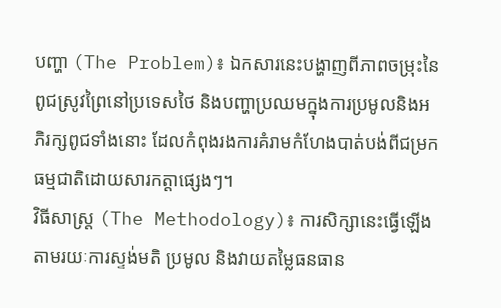បញ្ហា (The Problem)៖ ឯកសារនេះបង្ហាញពីភាពចម្រុះនៃពូជស្រូវព្រៃនៅប្រទេសថៃ និងបញ្ហាប្រឈមក្នុងការប្រមូលនិងអភិរក្សពូជទាំងនោះ ដែលកំពុងរងការគំរាមកំហែងបាត់បង់ពីជម្រកធម្មជាតិដោយសារកត្តាផ្សេងៗ។
វិធីសាស្ត្រ (The Methodology)៖ ការសិក្សានេះធ្វើឡើងតាមរយៈការស្ទង់មតិ ប្រមូល និងវាយតម្លៃធនធាន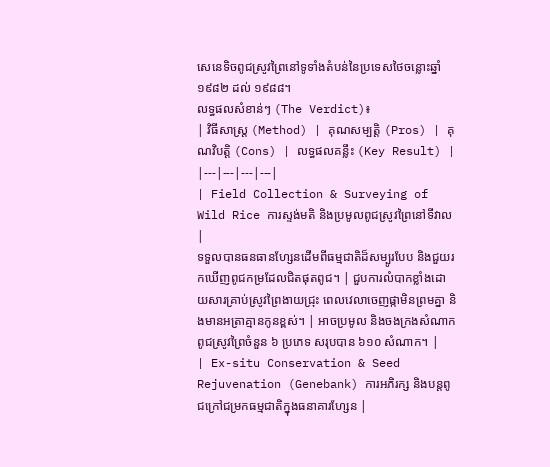សេនេទិចពូជស្រូវព្រៃនៅទូទាំងតំបន់នៃប្រទេសថៃចន្លោះឆ្នាំ១៩៨២ ដល់ ១៩៨៨។
លទ្ធផលសំខាន់ៗ (The Verdict)៖
| វិធីសាស្ត្រ (Method) | គុណសម្បត្តិ (Pros) | គុណវិបត្តិ (Cons) | លទ្ធផលគន្លឹះ (Key Result) |
|---|---|---|---|
| Field Collection & Surveying of Wild Rice ការស្ទង់មតិ និងប្រមូលពូជស្រូវព្រៃនៅទីវាល |
ទទួលបានធនធានហ្សែនដើមពីធម្មជាតិដ៏សម្បូរបែប និងជួយរកឃើញពូជកម្រដែលជិតផុតពូជ។ | ជួបការលំបាកខ្លាំងដោយសារគ្រាប់ស្រូវព្រៃងាយជ្រុះ ពេលវេលាចេញផ្កាមិនព្រមគ្នា និងមានអត្រាគ្មានកូនខ្ពស់។ | អាចប្រមូល និងចងក្រងសំណាកពូជស្រូវព្រៃចំនួន ៦ ប្រភេទ សរុបបាន ៦១០ សំណាក។ |
| Ex-situ Conservation & Seed Rejuvenation (Genebank) ការអភិរក្ស និងបន្តពូជក្រៅជម្រកធម្មជាតិក្នុងធនាគារហ្សែន |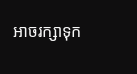អាចរក្សាទុក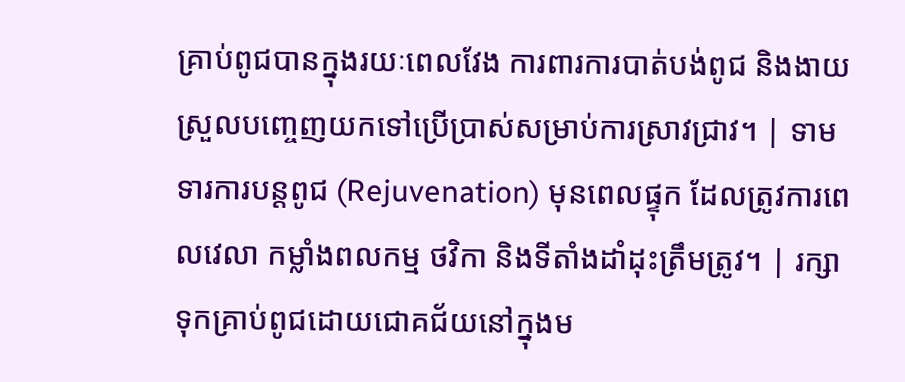គ្រាប់ពូជបានក្នុងរយៈពេលវែង ការពារការបាត់បង់ពូជ និងងាយស្រួលបញ្ចេញយកទៅប្រើប្រាស់សម្រាប់ការស្រាវជ្រាវ។ | ទាមទារការបន្តពូជ (Rejuvenation) មុនពេលផ្ទុក ដែលត្រូវការពេលវេលា កម្លាំងពលកម្ម ថវិកា និងទីតាំងដាំដុះត្រឹមត្រូវ។ | រក្សាទុកគ្រាប់ពូជដោយជោគជ័យនៅក្នុងម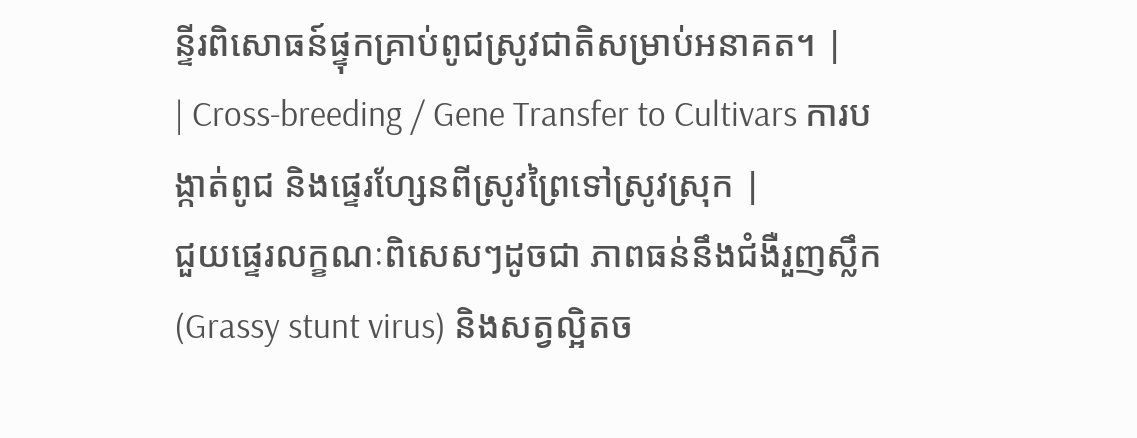ន្ទីរពិសោធន៍ផ្ទុកគ្រាប់ពូជស្រូវជាតិសម្រាប់អនាគត។ |
| Cross-breeding / Gene Transfer to Cultivars ការបង្កាត់ពូជ និងផ្ទេរហ្សែនពីស្រូវព្រៃទៅស្រូវស្រុក |
ជួយផ្ទេរលក្ខណៈពិសេសៗដូចជា ភាពធន់នឹងជំងឺរួញស្លឹក (Grassy stunt virus) និងសត្វល្អិតច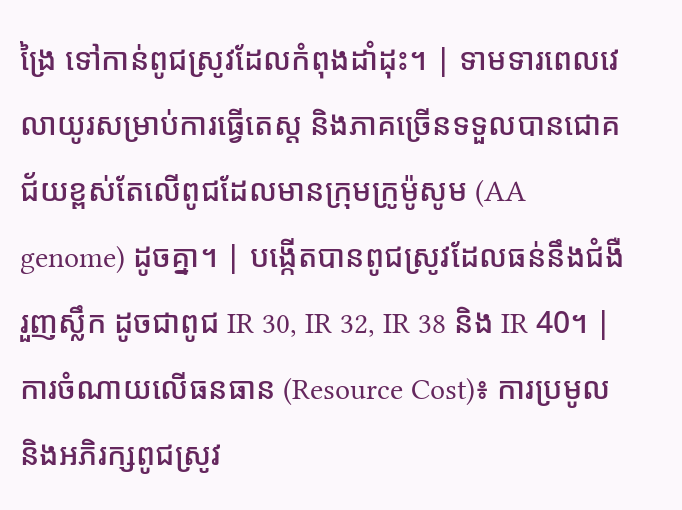ង្រៃ ទៅកាន់ពូជស្រូវដែលកំពុងដាំដុះ។ | ទាមទារពេលវេលាយូរសម្រាប់ការធ្វើតេស្ត និងភាគច្រើនទទួលបានជោគជ័យខ្ពស់តែលើពូជដែលមានក្រុមក្រូម៉ូសូម (AA genome) ដូចគ្នា។ | បង្កើតបានពូជស្រូវដែលធន់នឹងជំងឺរួញស្លឹក ដូចជាពូជ IR 30, IR 32, IR 38 និង IR 40។ |
ការចំណាយលើធនធាន (Resource Cost)៖ ការប្រមូល និងអភិរក្សពូជស្រូវ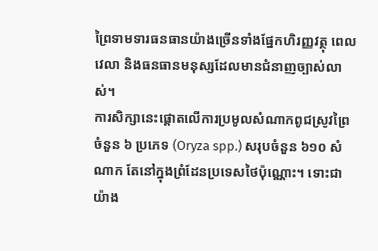ព្រៃទាមទារធនធានយ៉ាងច្រើនទាំងផ្នែកហិរញ្ញវត្ថុ ពេលវេលា និងធនធានមនុស្សដែលមានជំនាញច្បាស់លាស់។
ការសិក្សានេះផ្តោតលើការប្រមូលសំណាកពូជស្រូវព្រៃចំនួន ៦ ប្រភេទ (Oryza spp.) សរុបចំនួន ៦១០ សំណាក តែនៅក្នុងព្រំដែនប្រទេសថៃប៉ុណ្ណោះ។ ទោះជាយ៉ាង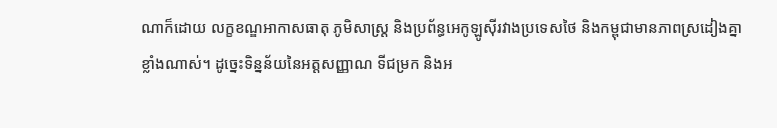ណាក៏ដោយ លក្ខខណ្ឌអាកាសធាតុ ភូមិសាស្ត្រ និងប្រព័ន្ធអេកូឡូស៊ីរវាងប្រទេសថៃ និងកម្ពុជាមានភាពស្រដៀងគ្នាខ្លាំងណាស់។ ដូច្នេះទិន្នន័យនៃអត្តសញ្ញាណ ទីជម្រក និងអ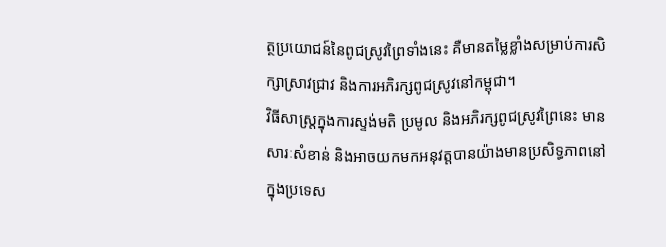ត្ថប្រយោជន៍នៃពូជស្រូវព្រៃទាំងនេះ គឺមានតម្លៃខ្លាំងសម្រាប់ការសិក្សាស្រាវជ្រាវ និងការអភិរក្សពូជស្រូវនៅកម្ពុជា។
វិធីសាស្ត្រក្នុងការស្ទង់មតិ ប្រមូល និងអភិរក្សពូជស្រូវព្រៃនេះ មានសារៈសំខាន់ និងអាចយកមកអនុវត្តបានយ៉ាងមានប្រសិទ្ធភាពនៅក្នុងប្រទេស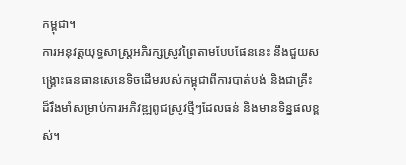កម្ពុជា។
ការអនុវត្តយុទ្ធសាស្ត្រអភិរក្សស្រូវព្រៃតាមបែបផែននេះ នឹងជួយសង្គ្រោះធនធានសេនេទិចដើមរបស់កម្ពុជាពីការបាត់បង់ និងជាគ្រឹះដ៏រឹងមាំសម្រាប់ការអភិវឌ្ឍពូជស្រូវថ្មីៗដែលធន់ និងមានទិន្នផលខ្ពស់។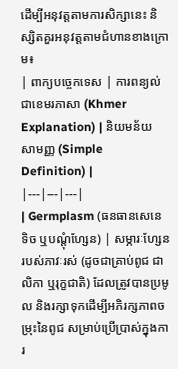ដើម្បីអនុវត្តតាមការសិក្សានេះ និស្សិតគួរអនុវត្តតាមជំហានខាងក្រោម៖
| ពាក្យបច្ចេកទេស | ការពន្យល់ជាខេមរភាសា (Khmer Explanation) | និយមន័យសាមញ្ញ (Simple Definition) |
|---|---|---|
| Germplasm (ធនធានសេនេទិច ឬបណ្ដុំហ្សែន) | សម្ភារៈហ្សែនរបស់ភាវៈរស់ (ដូចជាគ្រាប់ពូជ ជាលិកា ឬរុក្ខជាតិ) ដែលត្រូវបានប្រមូល និងរក្សាទុកដើម្បីអភិរក្សភាពចម្រុះនៃពូជ សម្រាប់ប្រើប្រាស់ក្នុងការ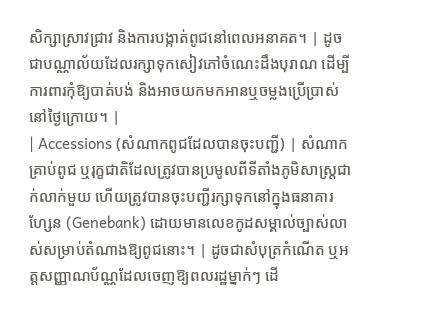សិក្សាស្រាវជ្រាវ និងការបង្កាត់ពូជនៅពេលអនាគត។ | ដូចជាបណ្ណាល័យដែលរក្សាទុកសៀវភៅចំណេះដឹងបុរាណ ដើម្បីការពារកុំឱ្យបាត់បង់ និងអាចយកមកអានឬចម្លងប្រើប្រាស់នៅថ្ងៃក្រោយ។ |
| Accessions (សំណាកពូជដែលបានចុះបញ្ជី) | សំណាកគ្រាប់ពូជ ឬរុក្ខជាតិដែលត្រូវបានប្រមូលពីទីតាំងភូមិសាស្ត្រជាក់លាក់មួយ ហើយត្រូវបានចុះបញ្ជីរក្សាទុកនៅក្នុងធនាគារហ្សែន (Genebank) ដោយមានលេខកូដសម្គាល់ច្បាស់លាស់សម្រាប់តំណាងឱ្យពូជនោះ។ | ដូចជាសំបុត្រកំណើត ឬអត្តសញ្ញាណប័ណ្ណដែលចេញឱ្យពលរដ្ឋម្នាក់ៗ ដើ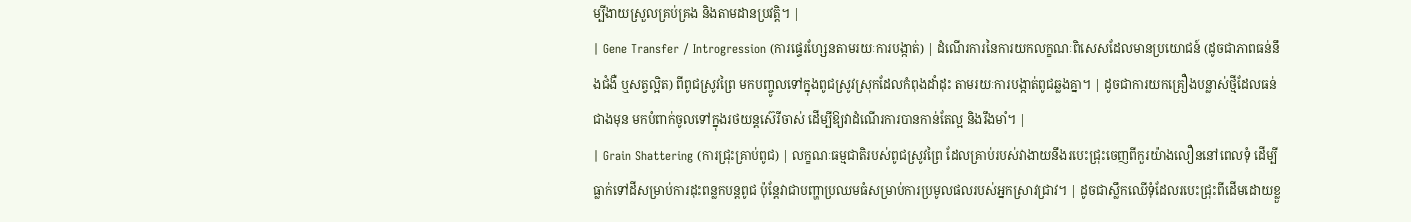ម្បីងាយស្រួលគ្រប់គ្រង និងតាមដានប្រវត្តិ។ |
| Gene Transfer / Introgression (ការផ្ទេរហ្សែនតាមរយៈការបង្កាត់) | ដំណើរការនៃការយកលក្ខណៈពិសេសដែលមានប្រយោជន៍ (ដូចជាភាពធន់នឹងជំងឺ ឬសត្វល្អិត) ពីពូជស្រូវព្រៃ មកបញ្ចូលទៅក្នុងពូជស្រូវស្រុកដែលកំពុងដាំដុះ តាមរយៈការបង្កាត់ពូជឆ្លងគ្នា។ | ដូចជាការយកគ្រឿងបន្លាស់ថ្មីដែលធន់ជាងមុន មកបំពាក់ចូលទៅក្នុងរថយន្តស៊េរីចាស់ ដើម្បីឱ្យវាដំណើរការបានកាន់តែល្អ និងរឹងមាំ។ |
| Grain Shattering (ការជ្រុះគ្រាប់ពូជ) | លក្ខណៈធម្មជាតិរបស់ពូជស្រូវព្រៃ ដែលគ្រាប់របស់វាងាយនឹងរបេះជ្រុះចេញពីកួរយ៉ាងលឿននៅពេលទុំ ដើម្បីធ្លាក់ទៅដីសម្រាប់ការដុះពន្លកបន្តពូជ ប៉ុន្តែវាជាបញ្ហាប្រឈមធំសម្រាប់ការប្រមូលផលរបស់អ្នកស្រាវជ្រាវ។ | ដូចជាស្លឹកឈើទុំដែលរបេះជ្រុះពីដើមដោយខ្លួ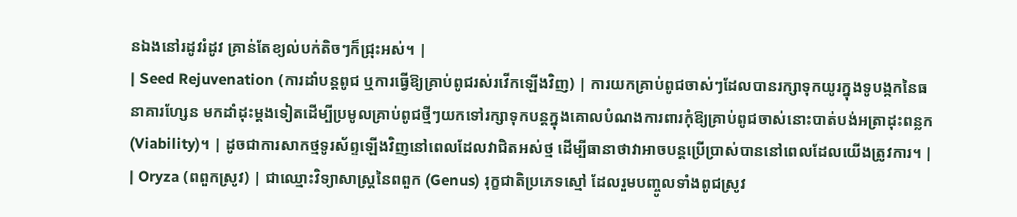នឯងនៅរដូវរំដូវ គ្រាន់តែខ្យល់បក់តិចៗក៏ជ្រុះអស់។ |
| Seed Rejuvenation (ការដាំបន្តពូជ ឬការធ្វើឱ្យគ្រាប់ពូជរស់រវើកឡើងវិញ) | ការយកគ្រាប់ពូជចាស់ៗដែលបានរក្សាទុកយូរក្នុងទូបង្កកនៃធនាគារហ្សែន មកដាំដុះម្តងទៀតដើម្បីប្រមូលគ្រាប់ពូជថ្មីៗយកទៅរក្សាទុកបន្តក្នុងគោលបំណងការពារកុំឱ្យគ្រាប់ពូជចាស់នោះបាត់បង់អត្រាដុះពន្លក (Viability)។ | ដូចជាការសាកថ្មទូរស័ព្ទឡើងវិញនៅពេលដែលវាជិតអស់ថ្ម ដើម្បីធានាថាវាអាចបន្តប្រើប្រាស់បាននៅពេលដែលយើងត្រូវការ។ |
| Oryza (ពពួកស្រូវ) | ជាឈ្មោះវិទ្យាសាស្ត្រនៃពពួក (Genus) រុក្ខជាតិប្រភេទស្មៅ ដែលរួមបញ្ចូលទាំងពូជស្រូវ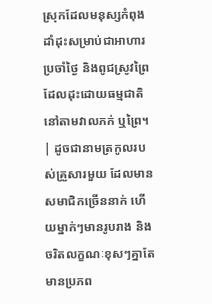ស្រុកដែលមនុស្សកំពុងដាំដុះសម្រាប់ជាអាហារប្រចាំថ្ងៃ និងពូជស្រូវព្រៃដែលដុះដោយធម្មជាតិនៅតាមវាលភក់ ឬព្រៃ។ | ដូចជានាមត្រកូលរបស់គ្រួសារមួយ ដែលមានសមាជិកច្រើននាក់ ហើយម្នាក់ៗមានរូបរាង និងចរិតលក្ខណៈខុសៗគ្នាតែមានប្រភព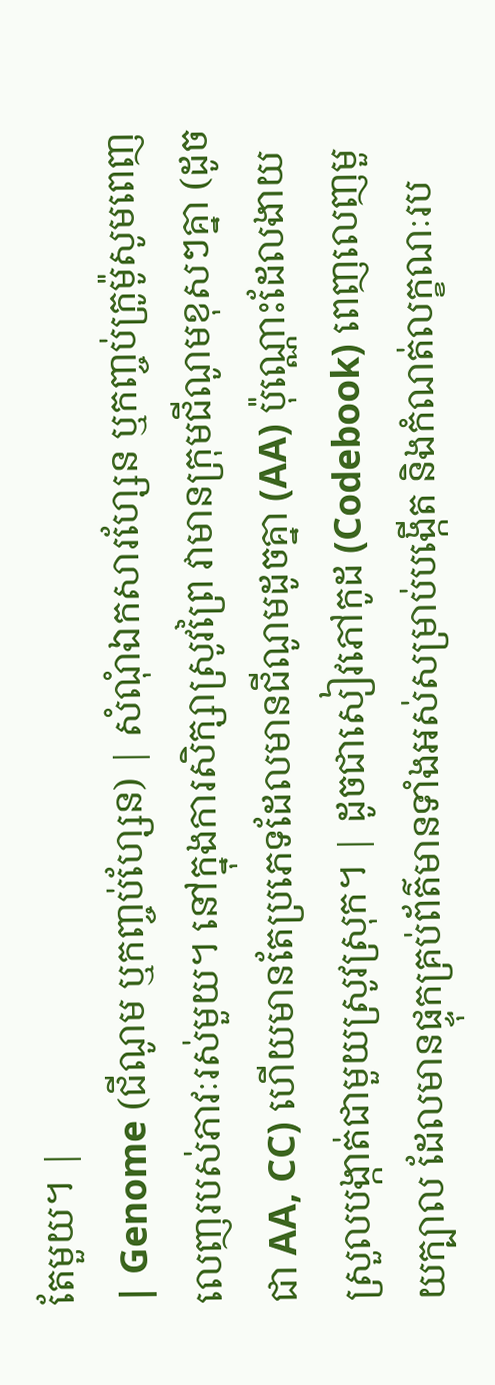តែមួយ។ |
| Genome (ជីណូម ឬកញ្ចប់ហ្សែន) | សំណុំឯកសារហ្សែន ឬកញ្ចប់ក្រូម៉ូសូមពេញលេញរបស់ភាវៈរស់មួយ។ នៅក្នុងការសិក្សាស្រូវព្រៃ វាមានក្រុមជីណូមខុសៗគ្នា (ដូចជា AA, CC) ហើយមានតែប្រភេទដែលមានជីណូមដូចគ្នា (AA) ប៉ុណ្ណោះដែលងាយស្រួលបង្កាត់ជាមួយស្រូវស្រុក។ | ដូចជាសៀវភៅកូដ (Codebook) ពេញលេញមួយក្បាល ដែលមានផ្ទុកគ្រប់ព័ត៌មានទាំងអស់សម្រាប់បង្កើត និងកំណត់លក្ខណៈរប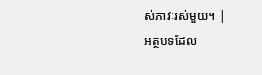ស់ភាវៈរស់មួយ។ |
អត្ថបទដែល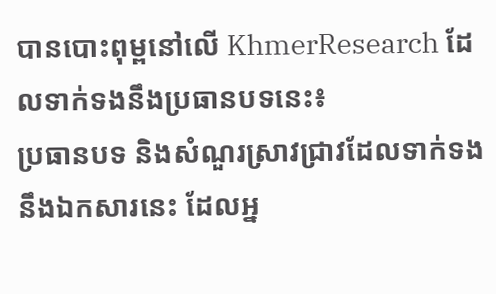បានបោះពុម្ពនៅលើ KhmerResearch ដែលទាក់ទងនឹងប្រធានបទនេះ៖
ប្រធានបទ និងសំណួរស្រាវជ្រាវដែលទាក់ទងនឹងឯកសារនេះ ដែលអ្ន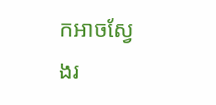កអាចស្វែងរ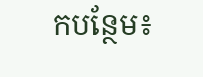កបន្ថែម៖